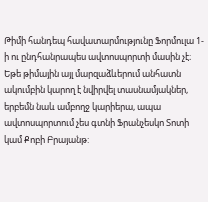Թիմի հանդեպ հավատարմությունը Ֆորմուլա 1-ի ու ընդհանրապես ավտոսպորտի մասին չէ։ Եթե թիմային այլ մարզաձևերում անհատն ակումբին կարող է նվիրվել տասնամյակներ, երբեմն նաև ամբողջ կարիերա, ապա ավտոսպորտում չես գտնի Ֆրանչեսկո Տոտի կամ Քոբի Բրայանթ: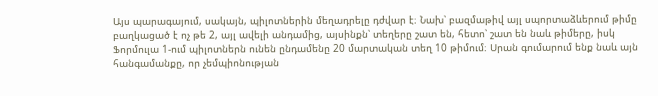Այս պարագայում, սակայն, պիլոտներին մեղադրելը դժվար է։ Նախ՝ բազմաթիվ այլ սպորտաձևերում թիմը բաղկացած է ոչ թե 2, այլ ավելի անդամից, այսինքն՝ տեղերը շատ են, հետո՝ շատ են նաև թիմերը, իսկ Ֆորմուլա 1-ում պիլոտներն ունեն ընդամենը 20 մարտական տեղ 10 թիմում։ Սրան գումարում ենք նաև այն հանգամանքը, որ չեմպիոնության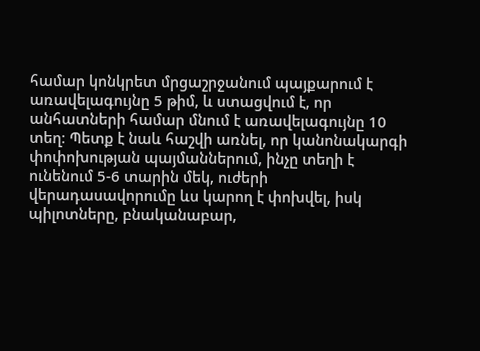համար կոնկրետ մրցաշրջանում պայքարում է առավելագույնը 5 թիմ, և ստացվում է, որ անհատների համար մնում է առավելագույնը 10 տեղ։ Պետք է նաև հաշվի առնել, որ կանոնակարգի փոփոխության պայմաններում, ինչը տեղի է ունենում 5-6 տարին մեկ, ուժերի վերադասավորումը ևս կարող է փոխվել, իսկ պիլոտները, բնականաբար,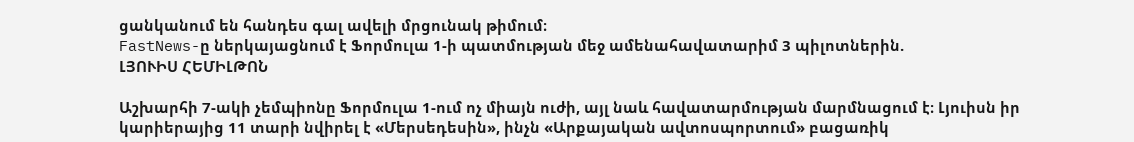ցանկանում են հանդես գալ ավելի մրցունակ թիմում։
FastNews-ը ներկայացնում է Ֆորմուլա 1-ի պատմության մեջ ամենահավատարիմ 3 պիլոտներին.
ԼՅՈՒԻՍ ՀԵՄԻԼԹՈՆ

Աշխարհի 7-ակի չեմպիոնը Ֆորմուլա 1-ում ոչ միայն ուժի, այլ նաև հավատարմության մարմնացում է։ Լյուիսն իր կարիերայից 11 տարի նվիրել է «Մերսեդեսին», ինչն «Արքայական ավտոսպորտում» բացառիկ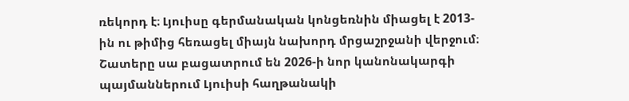ռեկորդ է։ Լյուիսը գերմանական կոնցեռնին միացել է 2013-ին ու թիմից հեռացել միայն նախորդ մրցաշրջանի վերջում։
Շատերը սա բացատրում են 2026-ի նոր կանոնակարգի պայմաններում Լյուիսի հաղթանակի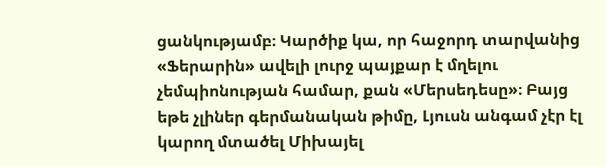ցանկությամբ։ Կարծիք կա, որ հաջորդ տարվանից «Ֆերարին» ավելի լուրջ պայքար է մղելու չեմպիոնության համար, քան «Մերսեդեսը»։ Բայց եթե չլիներ գերմանական թիմը, Լյուսն անգամ չէր էլ կարող մտածել Միխայել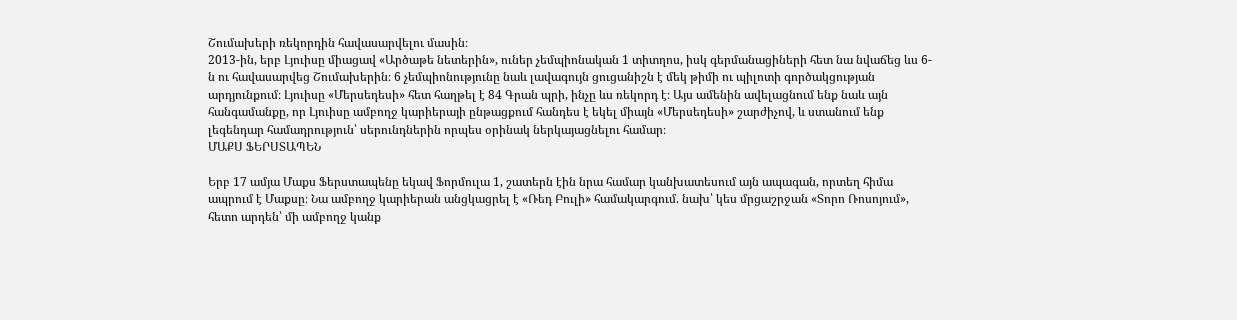Շումախերի ռեկորդին հավասարվելու մասին։
2013-ին, երբ Լյուիսը միացավ «Արծաթե նետերին», ուներ չեմպիոնական 1 տիտղոս, իսկ գերմանացիների հետ նա նվաճեց ևս 6-ն ու հավասարվեց Շումախերին։ 6 չեմպիոնությունը նաև լավագույն ցուցանիշն է մեկ թիմի ու պիլոտի գործակցության արդյունքում։ Լյուիսը «Մերսեդեսի» հետ հաղթել է 84 Գրան պրի, ինչը ևս ռեկորդ է։ Այս ամենին ավելացնում ենք նաև այն հանգամանքը, որ Լյուիսը ամբողջ կարիերայի ընթացքում հանդես է եկել միայն «Մերսեդեսի» շարժիչով, և ստանում ենք լեգենդար համադրություն՝ սերունդներին որպես օրինակ ներկայացնելու համար։
ՄԱՔՍ ՖԵՐՍՏԱՊԵՆ

Երբ 17 ամյա Մաքս Ֆերստապենը եկավ Ֆորմուլա 1, շատերն էին նրա համար կանխատեսում այն ապագան, որտեղ հիմա ապրում է Մաքսը։ Նա ամբողջ կարիերան անցկացրել է «Ռեդ Բուլի» համակարգում. նախ՝ կես մրցաշրջան «Տորո Ռոսոյում», հետո արդեն՝ մի ամբողջ կանք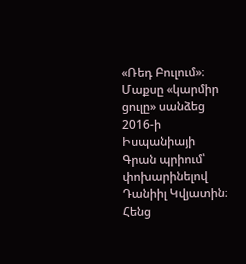«Ռեդ Բուլում»։
Մաքսը «կարմիր ցուլը» սանձեց 2016-ի Իսպանիայի Գրան պրիում՝ փոխարինելով Դանիիլ Կվյատին։ Հենց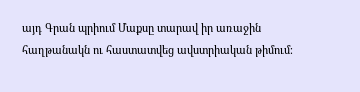այդ Գրան պրիում Մաքսը տարավ իր առաջին հաղթանակն ու հաստատվեց ավստրիական թիմում։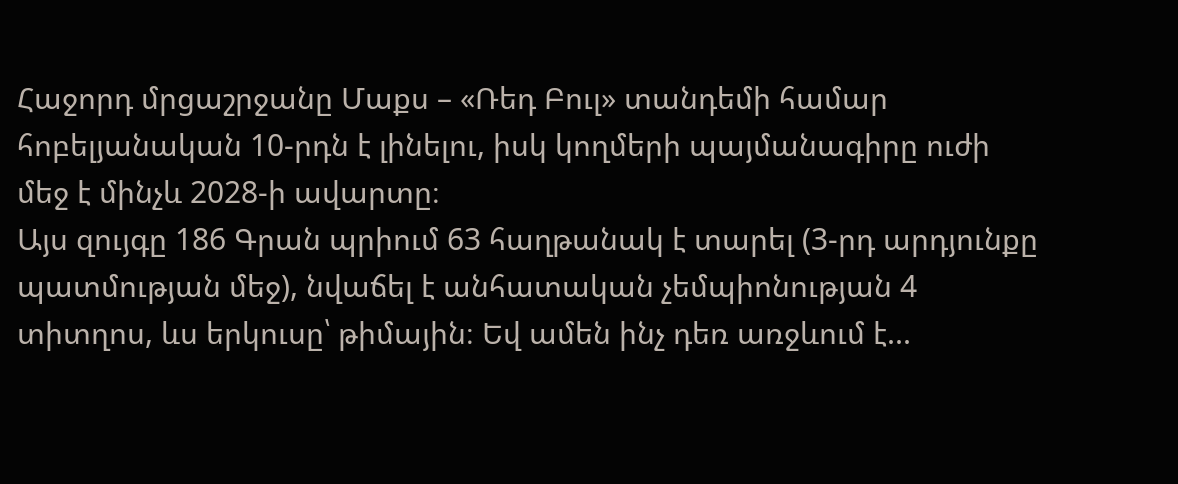Հաջորդ մրցաշրջանը Մաքս – «Ռեդ Բուլ» տանդեմի համար հոբելյանական 10-րդն է լինելու, իսկ կողմերի պայմանագիրը ուժի մեջ է մինչև 2028-ի ավարտը։
Այս զույգը 186 Գրան պրիում 63 հաղթանակ է տարել (3-րդ արդյունքը պատմության մեջ), նվաճել է անհատական չեմպիոնության 4 տիտղոս, ևս երկուսը՝ թիմային։ Եվ ամեն ինչ դեռ առջևում է...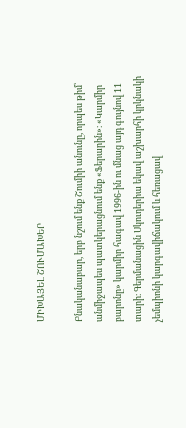ՄԻԽԱՅԵԼ ՇՈՒՄԱԽԵՐ

Բնականաբար, երբ նշում ենք Շումիի անունը, որպես թիմ՝ անմիջապես պատկերացնում ենք «Ֆերարին»։ «Կարմիր բարոնը» կարմիր հագավ 1996-ին ու մնաց այդ գույնով 11 տարի։ Գերմանացին Սկուդերիա եկավ աշխարհի կրկնակի չեմպիոնի կարգավիճակում և հեռացավ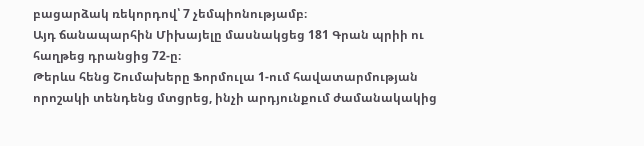բացարձակ ռեկորդով՝ 7 չեմպիոնությամբ։
Այդ ճանապարհին Միխայելը մասնակցեց 181 Գրան պրիի ու հաղթեց դրանցից 72-ը։
Թերևս հենց Շումախերը Ֆորմուլա 1-ում հավատարմության որոշակի տենդենց մտցրեց, ինչի արդյունքում ժամանակակից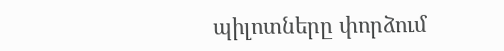պիլոտները փորձում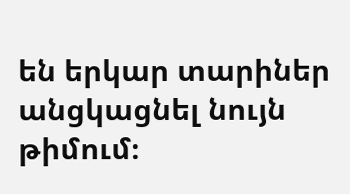են երկար տարիներ անցկացնել նույն թիմում։